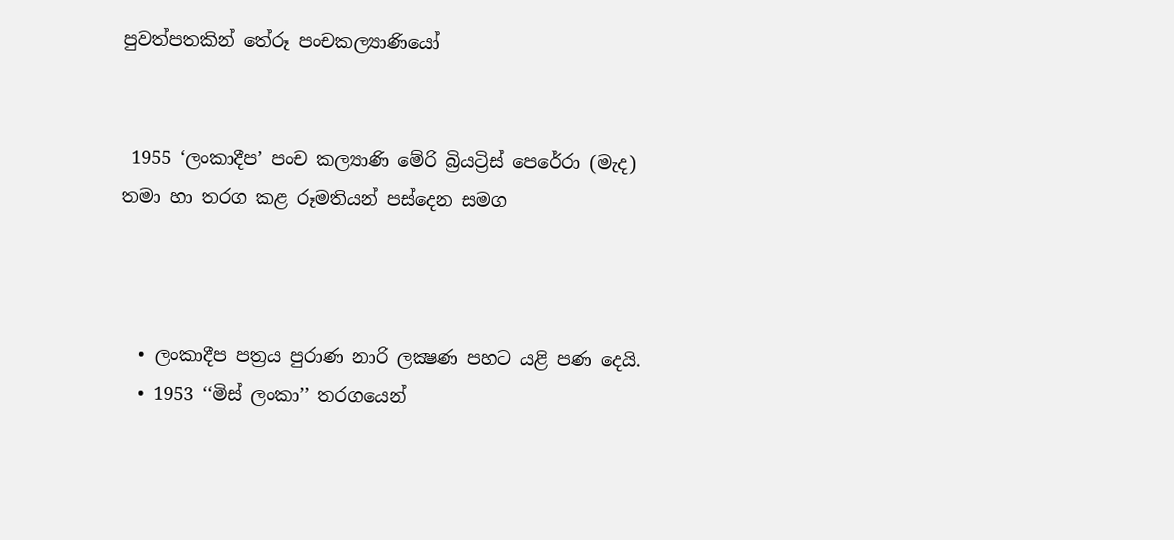පුවත්පතකින් තේරූ පංචකල්‍යාණියෝ


 1955 ‘ලංකාදීප’ පංච කල්‍යාණි මේරි බ්‍රියට්‍රිස් පෙරේරා (මැද) තමා හා තරග කළ රූමතියන් පස්දෙන සමග



  • ලංකාදීප පත්‍රය පුරාණ නාරි ලක්‍ෂණ පහට යළි පණ දෙයි.
  • 1953 ‘‘මිස් ලංකා’’ තරගයෙන්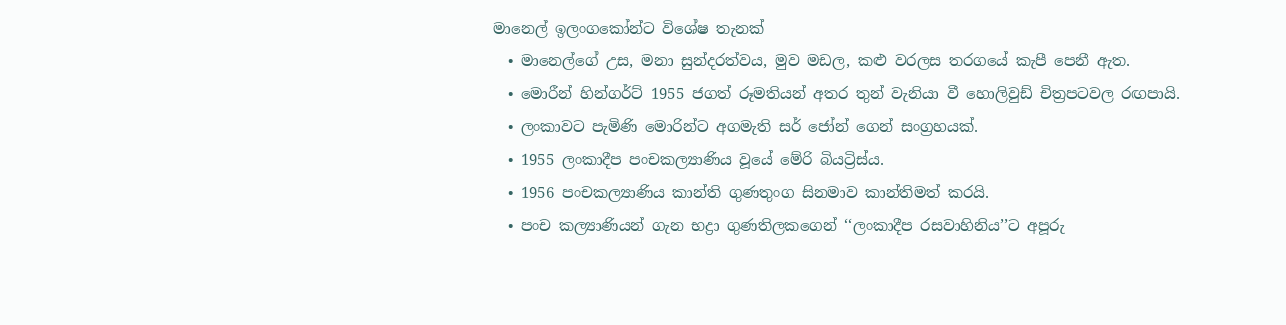මානෙල් ඉලංගකෝන්ට විශේෂ තැනක්
  • මානෙල්ගේ උස, මනා සුන්දරත්වය, මුව මඩල, කළු වරලස තරගයේ කැපී පෙනී ඇත.
  • මොරීන් හින්ගර්ට් 1955 ජගත් රූමතියන් අතර තුන් වැනියා වී හොලිවුඩ් චිත්‍රපටවල රඟපායි.
  • ලංකාවට පැමිණි මොරින්ට අගමැති සර් ජෝන් ගෙන් සංග්‍රහයක්.
  • 1955 ලංකාදීප පංචකල්‍යාණිය වූයේ මේරි බියට්‍රිස්ය.
  • 1956 පංචකල්‍යාණිය කාන්ති ගුණතුංග සිනමාව කාන්තිමත් කරයි.
  • පංච කල්‍යාණියන් ගැන භද්‍රා ගුණතිලකගෙන් ‘‘ලංකාදීප රසවාහිනිය’’ට අපූරු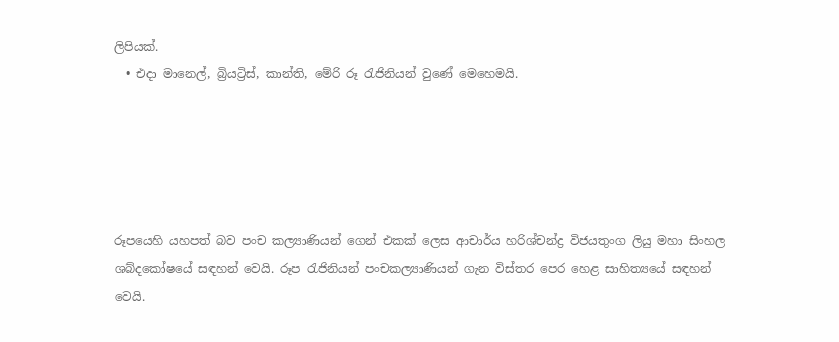ලිපියක්.
  • එදා මානෙල්, බ්‍රියට්‍රිස්, කාන්ති, මේරි රූ රැජිනියන් වුණේ මෙහෙමයි.





රූපයෙහි යහපත් බව පංච කල්‍යාණියන් ගෙන් එකක් ලෙස ආචාර්ය හරිශ්චන්ද්‍ර විජයතුංග ලියු මහා සිංහල ශබ්දකෝෂයේ සඳහන් වෙයි. රූප රැජිනියන් පංචකල්‍යාණියන් ගැන විස්තර පෙර හෙළ සාහිත්‍යයේ සඳහන් වෙයි.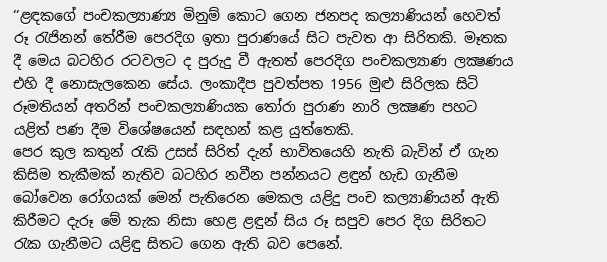‘‘ළඳකගේ පංචකල්‍යාණ්‍ය මිනුම් කොට ගෙන ජනපද කල්‍යාණියන් හෙවත් රූ රැජිනන් තේරීම පෙරදිග ඉතා පුරාණයේ සිට පැවත ආ සිරිතකි. මෑතක දී මෙය බටහිර රටවලට ද පුරුදු වී ඇතත් පෙරදිග පංචකල්‍යාණ ලක්‍ෂණය එහි දී නොසැලකෙන සේය. ලංකාදීප පුවත්පත 1956 මුළු සිරිලක සිටි රූමතියන් අතරින් පංචකල්‍යාණියක තෝරා පුරාණ නාරි ලක්‍ෂණ පහට යළිත් පණ දීම විශේෂයෙන් සඳහන් කළ යුත්තෙකි.
පෙර කුල කතුන් රැකි උසස් සිරිත් දැන් භාවිතයෙහි නැති බැවින් ඒ ගැන කිසිම තැකීමක් නැතිව බටහිර නවීන පන්නයට ළඳුන් හැඩ ගැනීම බෝවෙන රෝගයක් මෙන් පැතිරෙන මෙකල යළිදු පංච කල්‍යාණියන් ඇති කිරීමට දැරූ මේ තැක නිසා හෙළ ළඳුන් සිය රූ සපුව පෙර දිග සිරිතට රැක ගැනීමට යළිඳු සිතට ගෙන ඇති බව පෙනේ.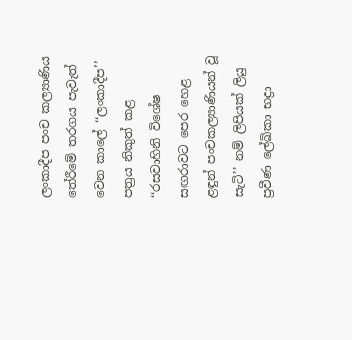ලංකාදීප පංච කල්‍යාණිය තේරීමේ තරගය පැවැත් වෙන කාලේ ‘‘ලංකාදීප’’ පත්‍රය නිකුත් කළ ‘‘රසවාහිනි විශේෂ සඟරාවට පෙර හෙළ ළඳුන් පංචකල්‍යාණියන් වූ සැටි’’ නම් ලිපියක් ලියු ප්‍රවීණ ලේඛිකා භද්‍රා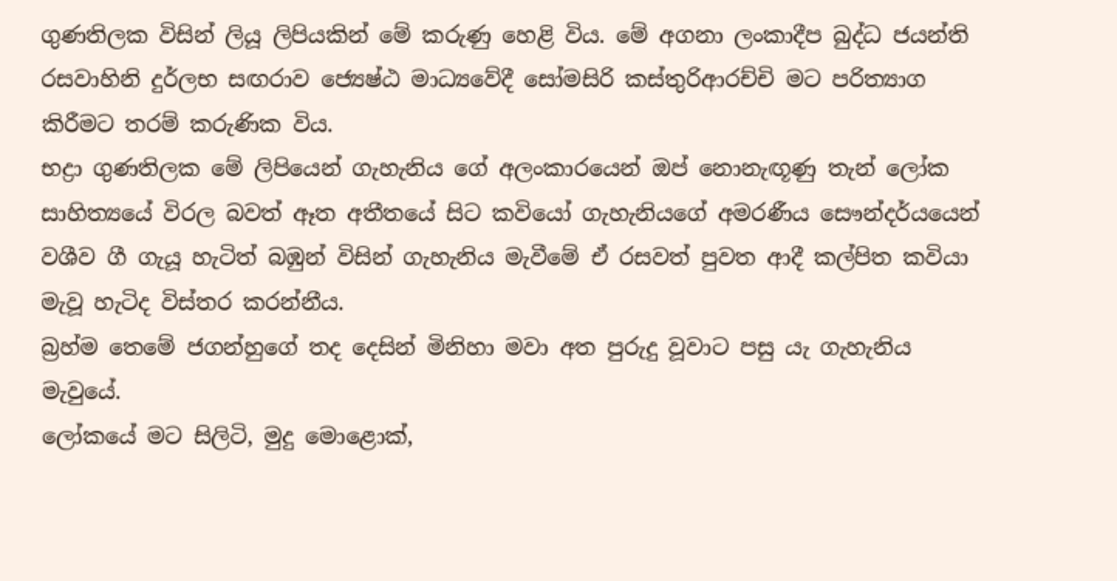ගුණතිලක විසින් ලියූ ලිපියකින් මේ කරුණු හෙළි විය. මේ අගනා ලංකාදීප බුද්ධ ජයන්ති රසවාහිනි දුර්ලභ සඟරාව ජ්‍යෙෂ්ඨ මාධ්‍යවේදී සෝමසිරි කස්තුරිආරච්චි මට පරිත්‍යාග කිරීමට තරම් කරුණික විය.
භද්‍රා ගුණතිලක මේ ලිපියෙන් ගැහැනිය ගේ අලංකාරයෙන් ඔප් නොනැඟූණු තැන් ලෝක සාහිත්‍යයේ විරල බවත් ඈත අතීතයේ සිට කවියෝ ගැහැනියගේ අමරණීය සෞන්දර්යයෙන් වශීව ගී ගැයූ හැටිත් බඹුන් විසින් ගැහැනිය මැවීමේ ඒ රසවත් පුවත ආදී කල්පිත කවියා මැවූ හැටිද විස්තර කරන්නීය.
බ්‍රහ්ම තෙමේ ජගන්හුගේ තද දෙසින් මිනිහා මවා අත පුරුදු වූවාට පසු යැ ගැහැනිය මැවුයේ.
ලෝකයේ මට සිලිටි, මුදු මොළොක්,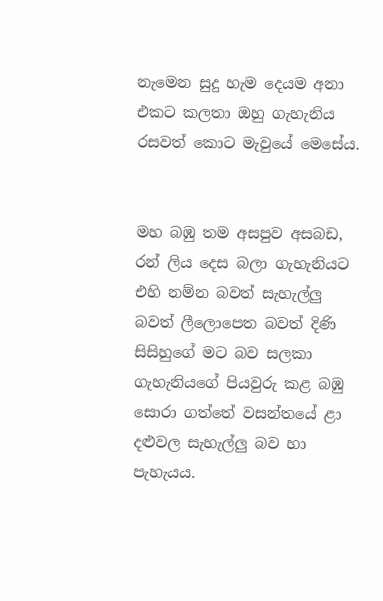නැමෙන සුදු හැම දෙයම අනා එකට කලතා ඔහු ගැහැනිය රසවත් කොට මැවුයේ මෙසේය.


මහ බඹු තම අසපුව අසබඩ, රන් ලිය දෙස බලා ගැහැනියට එහි නම්න බවත් සැහැල්ලු බවත් ලීලොපෙත බවත් දිණි සිසිහුගේ මට බව සලකා ගැහැනියගේ පියවුරු කළ බඹු සොරා ගත්තේ වසන්තයේ ළා දළුවල සැහැල්ලු බව හා පැහැයය.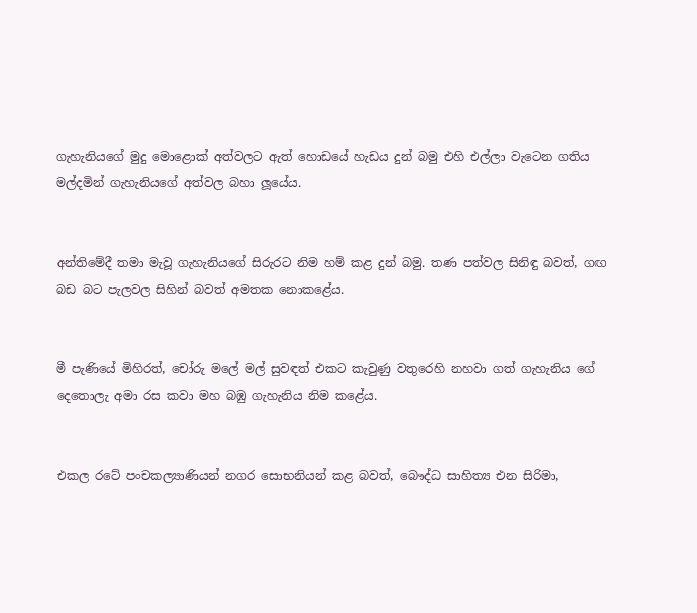ගැහැනියගේ මුදු මොළොක් අත්වලට ඇත් හොඩයේ හැඩය දුන් බමු එහි එල්ලා වැටෙන ගතිය මල්දමින් ගැහැනියගේ අත්වල බහා ලූයේය.


අන්තිමේදී තමා මැවූ ගැහැනියගේ සිරුරට නිම හම් කළ දුන් බමු. තණ පත්වල සිනිඳු බවත්, ගඟ බඩ බට පැලවල සිහින් බවත් අමතක නොකළේය.


මී පැණියේ මිහිරත්, චෝරු මලේ මල් සුවඳත් එකට කැවුණු වතුරෙහි නහවා ගත් ගැහැනිය ගේ දෙතොලැ අමා රස කවා මහ බඹු ගැහැනිය නිම කළේය.


එකල රටේ පංචකල්‍යාණියන් නගර සොභනියන් කළ බවත්, බෞද්ධ සාහිත්‍ය එන සිරිමා,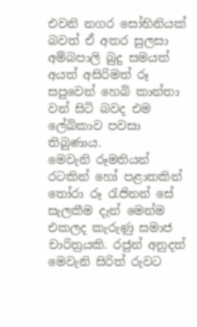එවනි නගර සෝභිනියක් බවත් ඒ අතර සුලසා අම්බපාලි බුදු සමයත් අයත් අසිරිමත් රූ සපුවෙන් හෙබි කාන්තා වන් සිටි බවද එම ලේඛිකාව පවසා තිබුණාය.
මෙවැනි රූමතියන් රටකින් හෝ පළාතකින් තෝරා රූ රැජිනන් සේ සැලකීම දැන් මෙන්ම එකලද කැරුණු සමාජ චාරිත්‍රයකි. රජුන් අනුදත් මෙවැනි සිරිත් රුවට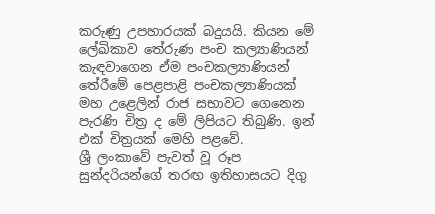කරුණු උපහාරයක් බදුයයි. කියන මේ ලේඛිකාව තේරුණ පංච කල්‍යාණියන් කැඳවාගෙන ඒම පංචකල්‍යාණියන් තේරීමේ පෙළපාළි පංචකල්‍යාණියක් මහ උළෙලින් රාජ සභාවට ගෙනෙන පැරණි චිත්‍ර ද මේ ලිපියට තිබුණි. ඉන් එක් චිත්‍රයක් මෙහි පළවේ.
ශ්‍රී ලංකාවේ පැවත් වූ රූප සුන්දරියන්ගේ තරඟ ඉතිහාසයට දිගු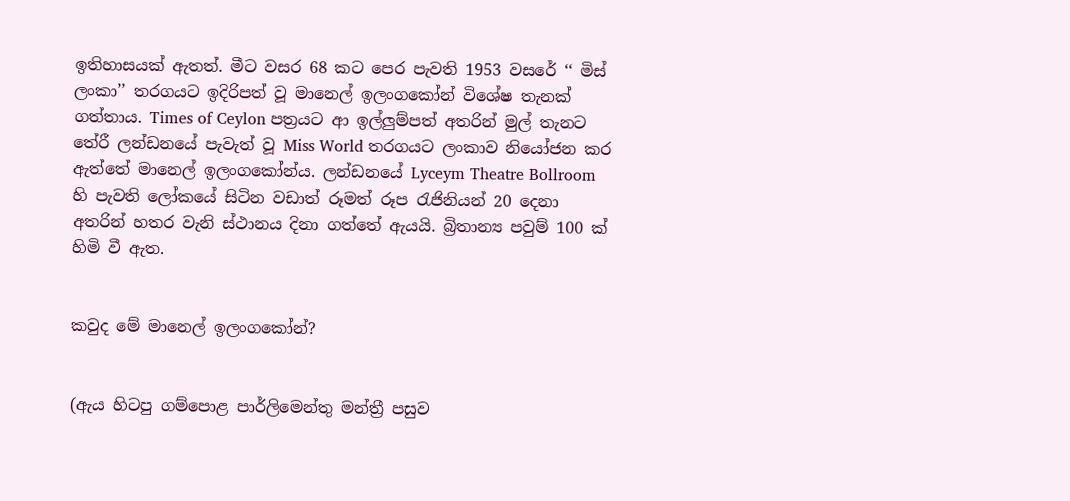ඉතිහාසයක් ඇතත්. මීට වසර 68 කට පෙර පැවති 1953 වසරේ ‘‘ මිස් ලංකා’’ තරගයට ඉදිරිපත් වූ මානෙල් ඉලංගකෝන් විශේෂ තැනක් ගත්තාය. Times of Ceylon පත්‍රයට ආ ඉල්ලුම්පත් අතරින් මුල් තැනට තේරී ලන්ඩනයේ පැවැත් වූ Miss World තරගයට ලංකාව නියෝජන කර ඇත්තේ මානෙල් ඉලංගකෝන්ය. ලන්ඩනයේ Lyceym Theatre Bollroom හි පැවති ලෝකයේ සිටින වඩාත් රූමත් රූප රැජිනියන් 20 දෙනා අතරින් හතර වැනි ස්ථානය දිනා ගත්තේ ඇයයි. බ්‍රිතාන්‍ය පවුම් 100 ක් හිමි වී ඇත.


කවුද මේ මානෙල් ඉලංගකෝන්?


(ඇය හිටපු ගම්පොළ පාර්ලිමෙන්තු මන්ත්‍රී පසුව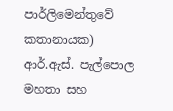පාර්ලිමෙන්තුවේ කතානායක) ආර්.ඇස්. පැල්පොල මහතා සහ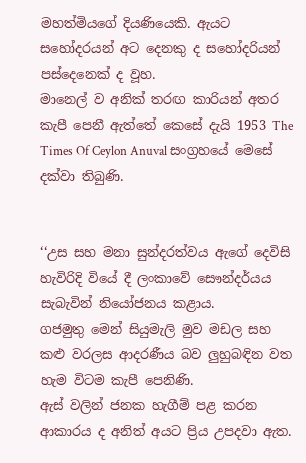මහත්මියගේ දියණියෙකි. ඇයට සහෝදරයන් අට දෙනකු ද සහෝදරියන් පස්දෙනෙක් ද වූහ.
මානෙල් ව අනික් තරඟ කාරියන් අතර කැපී පෙනී ඇත්තේ කෙසේ දැයි 1953 The Times Of Ceylon Anuval සංග්‍රහයේ මෙසේ දක්වා තිබුණි.


‘‘උස සහ මනා සුන්දරත්වය ඇගේ දෙවිසි හැවිරිදි වියේ දී ලංකාවේ සෞන්දර්යය සැබැවින් නියෝජනය කළාය.
ගජමුතු මෙන් සියුමැලි මුව මඩල සහ කළු වරලස ආදරණීය බව ලුහුබඳින වත හැම විටම කැපී පෙනිණි.
ඇස් වලින් ජනක හැගීම් පළ කරන ආකාරය ද අනිත් අයට ප්‍රිය උපදවා ඇත.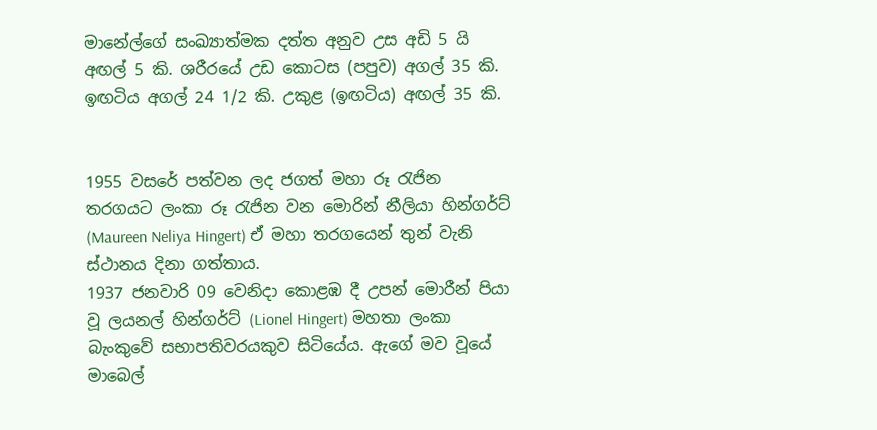මානේල්ගේ සංඛ්‍යාත්මක දත්ත අනුව උස අඩි 5 යි අඟල් 5 කි. ශරීරයේ උඩ කොටස (පපුව) අගල් 35 කි. ඉඟටිය අගල් 24 1/2 කි. උකුළ (ඉඟටිය) අඟල් 35 කි.


1955 වසරේ පත්වන ලද ජගත් මහා රූ රැජින තරගයට ලංකා රූ රැජින වන මොරින් නීලියා හින්ගර්ට් (Maureen Neliya Hingert) ඒ මහා තරගයෙන් තුන් වැනි ස්ථානය දිනා ගත්තාය.
1937 ජනවාරි 09 වෙනිදා කොළඹ දී උපන් මොරීන් පියා වූ ලයනල් හින්ගර්ට් (Lionel Hingert) මහතා ලංකා බැංකුවේ සභාපතිවරයකුව සිටියේය. ඇගේ මව වූයේ මාබෙල්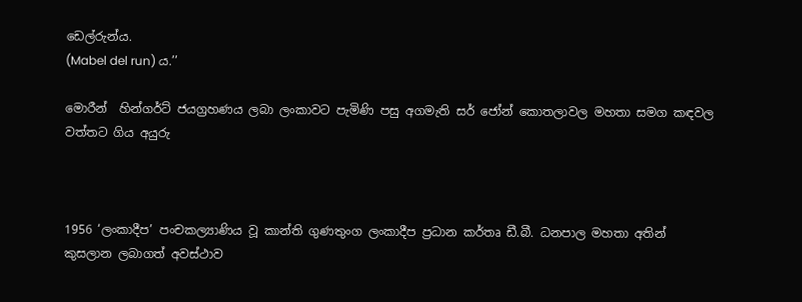ඩෙල්රුන්ය.
(Mabel del run) ය.’’

මොරීන්  හින්ගර්ට් ජයග්‍රහණය ලබා ලංකාවට පැමිණි පසු අගමැති සර් ජෝන් කොතලාවල මහතා සමග කඳවල වත්තට ගිය අයුරු



1956 ‘ලංකාදීප’ පංචකල්‍යාණිය වූ කාන්ති ගුණතුංග ලංකාදීප ප්‍රධාන කර්තෘ ඩී.බී. ධනපාල මහතා අතින් කුසලාන ලබාගත් අවස්ථාව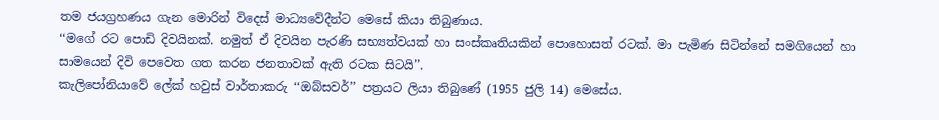තම ජයග්‍රහණය ගැන මොරින් විදෙස් මාධ්‍යවේදීන්ට මෙසේ කියා තිබුණාය.
‘‘මගේ රට පොඩි දිවයිනක්. නමුත් ඒ දිවයින පැරණි සභ්‍යත්වයක් හා සංස්කෘතියකින් පොහොසත් රටක්. මා පැමිණ සිටින්නේ සමගියෙන් හා සාමයෙන් දිවි පෙවෙත ගත කරන ජනතාවක් ඇති රටක සිටයි’’.
කැලිපෝනියාවේ ලේක් හවුස් වාර්තාකරු ‘‘ඔබ්සවර්’’ පත්‍රයට ලියා තිබුණේ (1955 ජුලි 14) මෙසේය.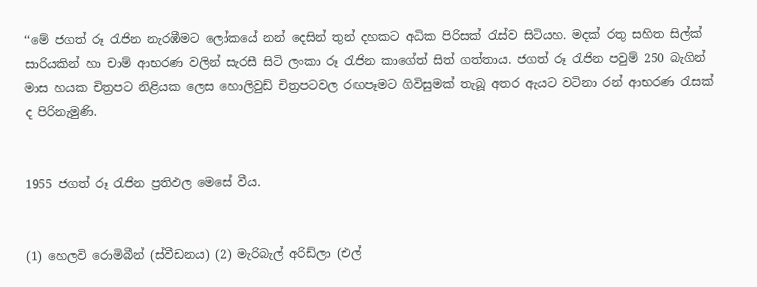‘‘මේ ජගත් රූ රැජින නැරඹීමට ලෝකයේ නන් දෙසින් තුන් දහකට අධික පිරිසක් රැස්ව සිටියහ. මදක් රතු සහිත සිල්ක් සාරියකින් හා චාම් ආභරණ වලින් සැරසී සිටි ලංකා රූ රැජින කාගේත් සිත් ගත්තාය. ජගත් රූ රැජින පවුම් 250 බැගින් මාස හයක චිත්‍රපට නිළියක ලෙස හොලිවුඩ් චිත්‍රපටවල රඟපෑමට ගිවිසුමක් තැබූ අතර ඇයට වටිනා රන් ආභරණ රැසක් ද පිරිනැමුණි.


1955 ජගත් රූ රැජින ප්‍රතිඵල මෙසේ වීය.


(1) හෙලවි රොමිබීන් (ස්වීඩනය) (2) මැරිබැල් අරිඩ්ලා (එල්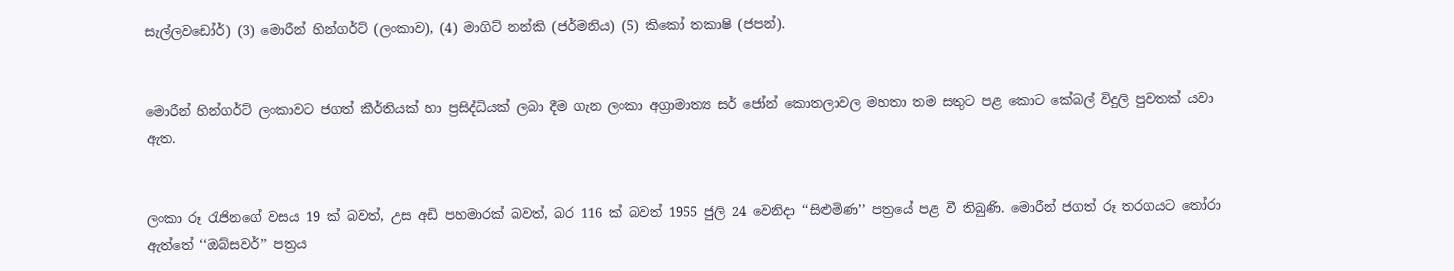සැල්ලවඩෝර්) (3) මොරීන් හින්ගර්ට් (ලංකාව), (4) මාගිට් නන්කි (ජර්මනිය) (5) කිකෝ තකාෂි (ජපන්).


මොරීන් හින්ගර්ට් ලංකාවට ජගත් කීර්තියක් හා ප්‍රසිද්ධියක් ලබා දීම ගැන ලංකා අග්‍රාමාත්‍ය සර් ජෝන් කොතලාවල මහතා තම සතුට පළ කොට කේබල් විදුලි පුවතක් යවා ඇත.


ලංකා රූ රැජිනගේ වසය 19 ක් බවත්, උස අඩි පහමාරක් බවත්, බර 116 ක් බවත් 1955 ජුලි 24 වෙනිදා ‘‘සිළුමිණ’’ පත්‍රයේ පළ වී තිබුණි. මොරීන් ජගත් රූ තරගයට තෝරා ඇත්තේ ‘‘ඔබ්සවර්’’ පත්‍රය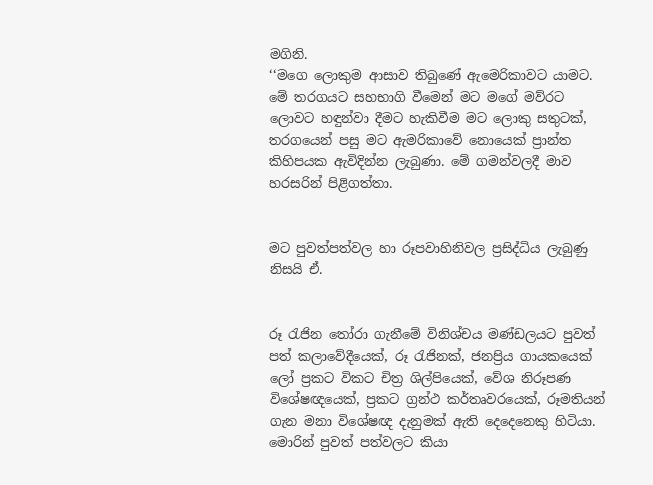මගිනි.
‘‘මගෙ ලොකුම ආසාව තිබුණේ ඇමෙරිකාවට යාමට. මේ තරගයට සහභාගි වීමෙන් මට මගේ මව්රට ලොවට හඳුන්වා දීමට හැකිවීම මට ලොකු සතුටක්, තරගයෙන් පසු මට ඇමරිකාවේ නොයෙක් ප්‍රාන්ත කිහිපයක ඇවිදින්න ලැබුණා. මේ ගමන්වලදී මාව හරසරින් පිළිගත්තා.


මට පුවත්පත්වල හා රූපවාහිනිවල ප්‍රසිද්ධිය ලැබුණු නිසයි ඒ.


රූ රැජින තෝරා ගැනීමේ විනිශ්චය මණ්ඩලයට පුවත් පත් කලාවේදීයෙක්, රූ රැජිනක්, ජනප්‍රිය ගායකයෙක් ලෝ ප්‍රකට විකට චිත්‍ර ශිල්පියෙක්, වේශ නිරූපණ විශේෂඥයෙක්, ප්‍රකට ග්‍රන්ථ කර්තෘවරයෙක්, රූමතියන් ගැන මනා විශේෂඥ දැනුමක් ඇති දෙදෙනෙකු හිටියා. මොරින් පුවත් පත්වලට කියා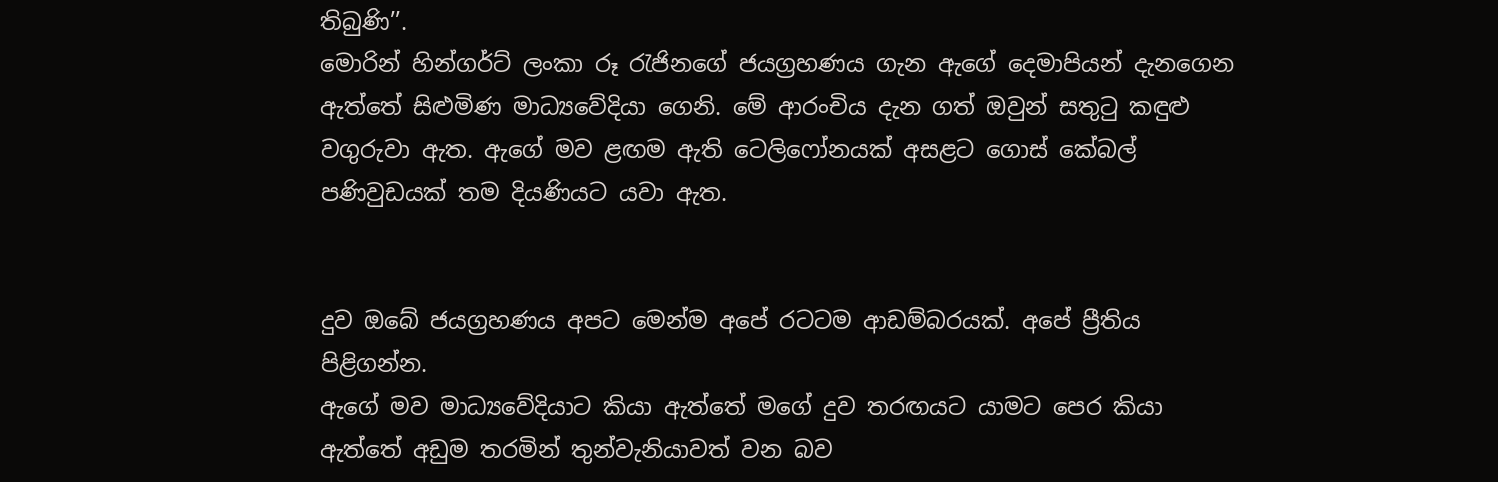තිබුණි’’.
මොරින් හින්ගර්ට් ලංකා රූ රැජිනගේ ජයග්‍රහණය ගැන ඇගේ දෙමාපියන් දැනගෙන ඇත්තේ සිළුමිණ මාධ්‍යවේදියා ගෙනි. මේ ආරංචිය දැන ගත් ඔවුන් සතුටු කඳුළු වගුරුවා ඇත. ඇගේ මව ළඟම ඇති ටෙලිෆෝනයක් අසළට ගොස් කේබල් පණිවුඩයක් තම දියණියට යවා ඇත.


දුව ඔබේ ජයග්‍රහණය අපට මෙන්ම අපේ රටටම ආඩම්බරයක්. අපේ ප්‍රීතිය පිළිගන්න.
ඇගේ මව මාධ්‍යවේදියාට කියා ඇත්තේ මගේ දුව තරඟයට යාමට පෙර කියා ඇත්තේ අඩුම තරමින් තුන්වැනියාවත් වන බව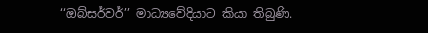‘‘ඔබ්සර්වර්’’ මාධ්‍යවේදියාට කියා තිබුණි.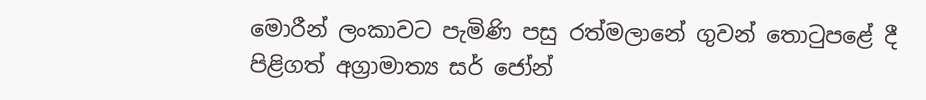මොරීන් ලංකාවට පැමිණි පසු රත්මලානේ ගුවන් තොටුපළේ දී පිළිගත් අග්‍රාමාත්‍ය සර් ජෝන්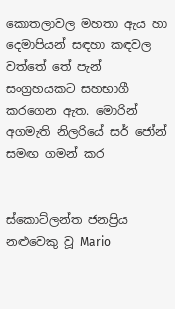කොතලාවල මහතා ඇය හා දෙමාපියන් සඳහා කඳවල වත්තේ තේ පැන් සංග්‍රහයකට සහභාගී කරගෙන ඇත. මොරින් අගමැති නිලරියේ සර් ජෝන් සමඟ ගමන් කර


ස්කොට්ලන්ත ජනප්‍රිය නළුවෙකු වූ Mario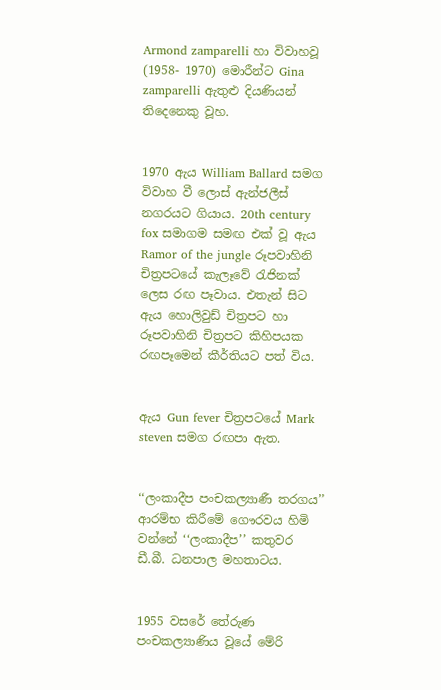Armond zamparelli හා විවාහවූ (1958- 1970) මොරීන්ට Gina zamparelli ඇතුළු දියණියන් තිදෙනෙකු වූහ.


1970 ඇය William Ballard සමග විවාහ වී ලොස් ඇන්ජලීස් නගරයට ගියාය. 20th century fox සමාගම සමඟ එක් වූ ඇය Ramor of the jungle රූපවාහිනි චිත්‍රපටයේ කැලෑවේ රැජිනක් ලෙස රඟ පෑවාය. එතැන් සිට ඇය හොලිවුඩ් චිත්‍රපට හා රූපවාහිනි චිත්‍රපට කිහිපයක රඟපෑමෙන් කීර්තියට පත් විය.


ඇය Gun fever චිත්‍රපටයේ Mark steven සමග රඟපා ඇත.


‘‘ලංකාදීප පංචකල්‍යාණී තරගය’’ ආරම්භ කිරීමේ ගෞරවය හිමි වන්නේ ‘‘ලංකාදීප’’ කතුවර ඩී.බී. ධනපාල මහතාටය.


1955 වසරේ තේරුණ පංචකල්‍යාණිය වූයේ මේරි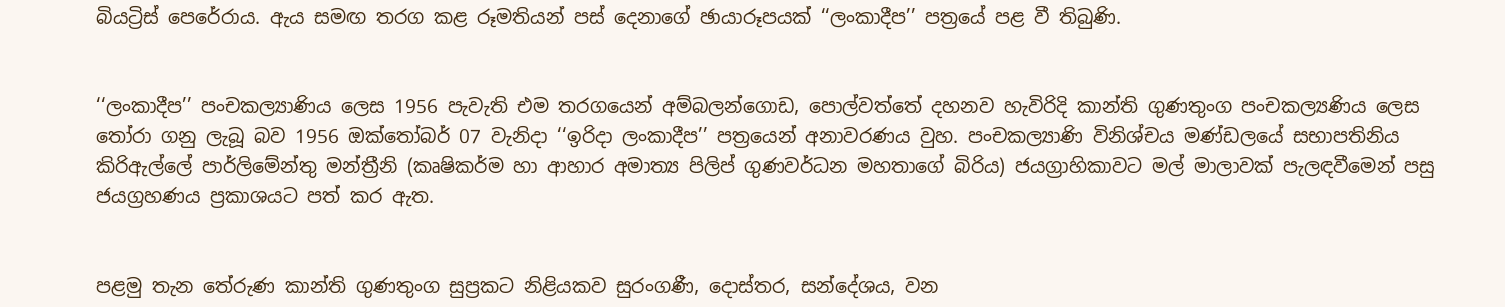බියට්‍රිස් පෙරේරාය. ඇය සමඟ තරග කළ රූමතියන් පස් දෙනාගේ ඡායාරූපයක් ‘‘ලංකාදීප’’ පත්‍රයේ පළ වී තිබුණි.


‘‘ලංකාදීප’’ පංචකල්‍යාණිය ලෙස 1956 පැවැති එම තරගයෙන් අම්බලන්ගොඩ, පොල්වත්තේ දහනව හැවිරිදි කාන්ති ගුණතුංග පංචකල්‍යණිය ලෙස තෝරා ගනු ලැබූ බව 1956 ඔක්තෝබර් 07 වැනිදා ‘‘ඉරිදා ලංකාදීප’’ පත්‍රයෙන් අනාවරණය වුහ. පංචකල්‍යාණි විනිශ්චය මණ්ඩලයේ සභාපතිනිය කිරිඇල්ලේ පාර්ලිමේන්තු මන්ත්‍රීනි (කෘෂිකර්ම හා ආහාර අමාත්‍ය පිලිප් ගුණවර්ධන මහතාගේ බිරිය) ජයග්‍රාහිකාවට මල් මාලාවක් පැලඳවීමෙන් පසු ජයග්‍රහණය ප්‍රකාශයට පත් කර ඇත.


පළමු තැන තේරුණ කාන්ති ගුණතුංග සුප්‍රකට නිළියකව සුරංගණී, දොස්තර, සන්දේශය, වන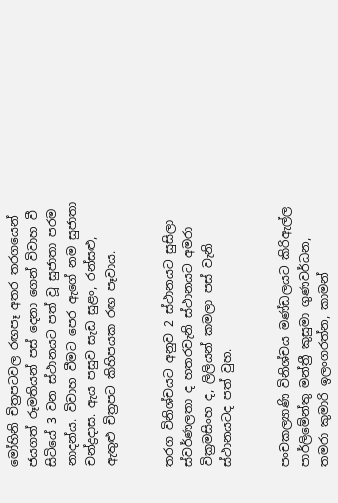මෝහිනි චිත්‍රපටවල රඟපෑ අතර තරගයෙන් ජයගත් රූමතියන් පස් දෙනා ගෙන් විවාහ වී සිටියේ 3 වන ස්ථානයට පත් වූ සුජාතා පරම නාදන්ය. විවාහ වීමට පෙර ඇගේ නම සුජාතා චන්ද්‍රදාස. ඇය පසුව සැඩ සුළං, රන්සළු, ඇතුළු චිත්‍රපට කිහිපයක රඟ පෑවාය.


තරග විනිශ්චයට අනුව 2 ස්ථානයට සුසිලා ස්වර්ණලතා ද හතරවැනි ස්ථානයට අමරා වික්‍රමසිංහ ද, ලිලියන් කමලා පස් වැනි ස්ථානයටද පත් වුහ.


පංචකල්‍යාණි විනිශ්චය මණ්ඩලයට කිරිඇල්ල පාර්ලිමේන්තු මන්ත්‍රී කුසුමා ගුණවර්ධන, තමරා කුමාරි ඉලංගරත්න, කාමන්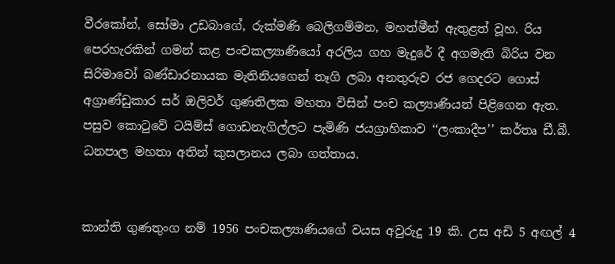වීරකෝන්, සෝමා උඩබාගේ, රුක්මණි බෙලිගම්මන, මහත්මීන් ඇතුළත් වූහ. රිය පෙරහැරකින් ගමන් කළ පංචකල්‍යාණියෝ අරලිය ගහ මැදුරේ දී අගමැති බිරිය වන සිරිමාවෝ බණ්ඩාරනායක මැතිනියගෙන් තෑගි ලබා අනතුරුව රජ ගෙදරට ගොස් අග්‍රාණ්ඩුකාර සර් ඔලිවර් ගුණතිලක මහතා විසින් පංච කල්‍යාණියන් පිළිගෙන ඇත. පසුව කොටුවේ ටයිම්ස් ගොඩනැගිල්ලට පැමිණි ජයග්‍රාහිකාව ‘‘ලංකාදීප’’ කර්තෘ ඩී.බී. ධනපාල මහතා අතින් කුසලානය ලබා ගත්තාය.


කාන්ති ගුණතුංග නම් 1956 පංචකල්‍යාණියගේ වයස අවුරුදු 19 කි. උස අඩි 5 අඟල් 4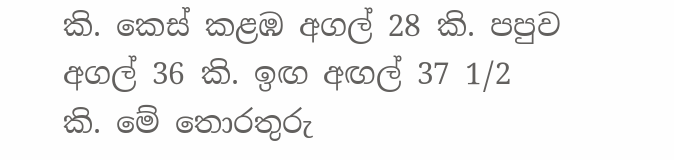කි. කෙස් කළඹ අගල් 28 කි. පපුව අගල් 36 කි. ඉඟ අඟල් 37 1/2 කි. මේ තොරතුරු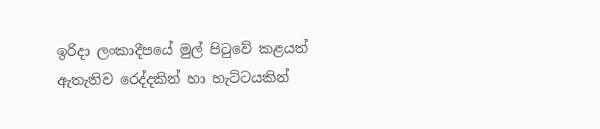ඉරිදා ලංකාදීපයේ මුල් පිටුවේ කළයත් ඇතැතිව රෙද්දකින් හා හැට්ටයකින්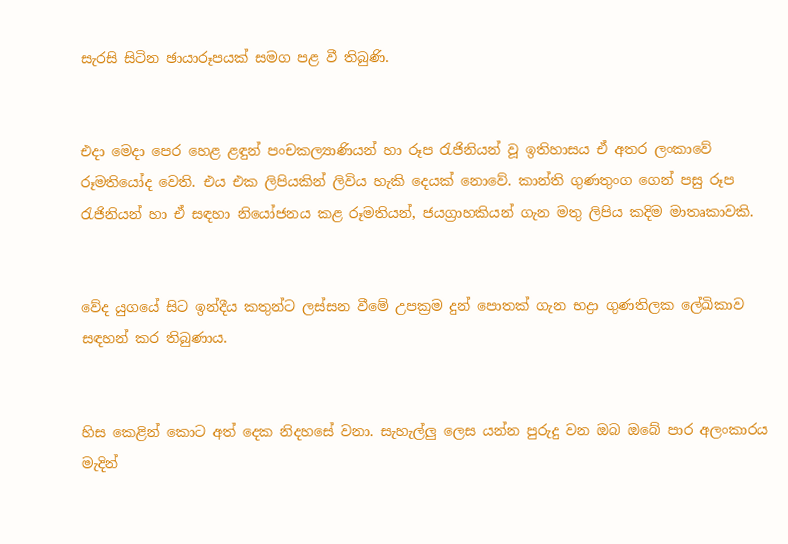සැරසි සිටින ඡායාරූපයක් සමග පළ වී තිබුණි.


එදා මෙදා පෙර හෙළ ළඳුන් පංචකල්‍යාණියන් හා රූප රැජිනියන් වූ ඉතිහාසය ඒ අතර ලංකාවේ රූමතියෝද වෙති. එය එක ලිපියකින් ලිවිය හැකි දෙයක් නොවේ. කාන්ති ගුණතුංග ගෙන් පසු රූප රැජිනියන් හා ඒ සඳහා නියෝජනය කළ රූමතියන්, ජයග්‍රාහකියන් ගැන මතු ලිපිය කදිම මාතෘකාවකි.


වේද යුගයේ සිට ඉන්දීය කතුන්ට ලස්සන වීමේ උපක්‍රම දුන් පොතක් ගැන භද්‍රා ගුණතිලක ලේඛිකාව සඳහන් කර තිබුණාය.


හිස කෙළින් කොට අත් දෙක නිදහසේ වනා. සැහැල්ලු ලෙස යන්න පුරුදු වන ඔබ ඔබේ පාර අලංකාරය මැදින්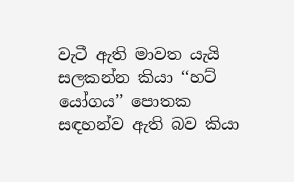වැටී ඇති මාවත යැයි සලකන්න කියා ‘‘හට් යෝගය’’ පොතක සඳහන්ව ඇති බව කියා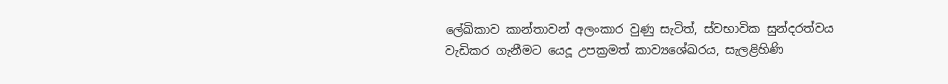ලේඛිකාව කාන්තාවන් අලංකාර වුණු සැටිත්, ස්වභාවික සුන්දරත්වය වැඩිකර ගැනීමට යෙදූ උපක්‍රමත් කාව්‍යශේඛරය, සැලළිහිණි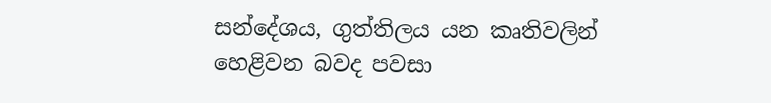සන්දේශය, ගුත්තිලය යන කෘතිවලින් හෙළිවන බවද පවසා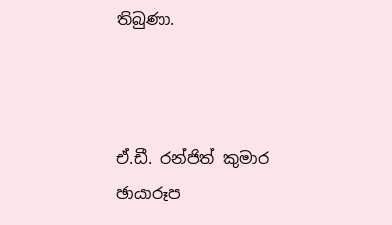තිබුණා.



ඒ.ඩී. රන්ජිත් කුමාර
ඡායාරූප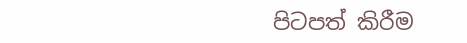පිටපත් කිරීම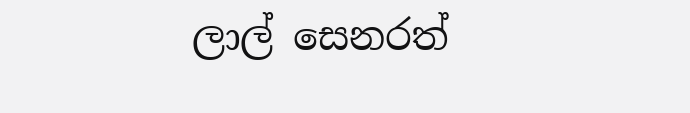ලාල් සෙනරත්